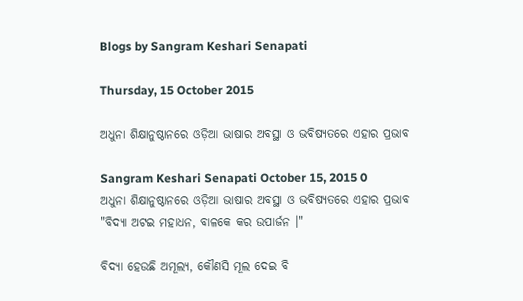Blogs by Sangram Keshari Senapati

Thursday, 15 October 2015

ଅଧୁନା ଶିକ୍ଷାନୁଷ୍ଠାନରେ ଓଡ଼ିଆ ଭାଷାର ଅବସ୍ଥା ଓ ଭବିଷ୍ୟତରେ ଏହାର ପ୍ରଭାବ

Sangram Keshari Senapati October 15, 2015 0
ଅଧୁନା ଶିକ୍ଷାନୁଷ୍ଠାନରେ ଓଡ଼ିଆ ଭାଷାର ଅବସ୍ଥା ଓ ଭବିଷ୍ୟତରେ ଏହାର ପ୍ରଭାବ
"ବିଦ୍ୟା ଅଟଇ ମହାଧନ, ବାଳକେ କର ଉପାର୍ଜନ ।"

ବିଦ୍ୟା ହେଉଛି ଅମୂଲ୍ୟ, କୌଣସି ମୂଲ ଦେଇ ବି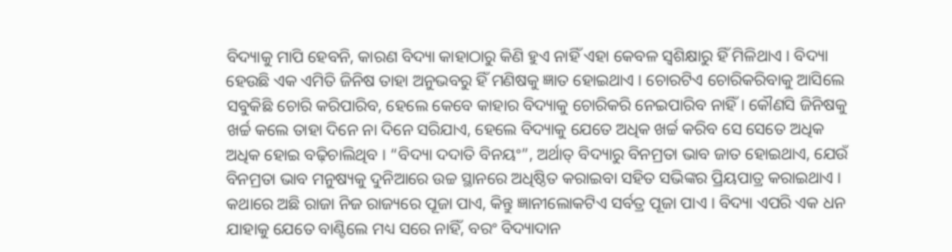ବିଦ୍ୟାକୁ ମାପି ହେବନି, କାରଣ ବିଦ୍ୟା କାହାଠାରୁ କିଣି ହୁଏ ନାହିଁ ଏହା କେବଳ ସ୍ୱଶିକ୍ଷାରୁ ହିଁ ମିଳିଥାଏ । ବିଦ୍ୟା ହେଉଛି ଏକ ଏମିତି ଜିନିଷ ତାହା ଅନୁଭବରୁ ହିଁ ମଣିଷକୁ ଜ୍ଞାତ ହୋଇଥାଏ । ଚୋରଟିଏ ଚୋରିକରିବାକୁ ଆସିଲେ ସବୁକିଛି ଚୋରି କରିପାରିବ, ହେଲେ କେବେ କାହାର ବିଦ୍ୟାକୁ ଚୋରିକରି ନେଇପାରିବ ନାହିଁ । କୌଣସି ଜିନିଷକୁ ଖର୍ଚ୍ଚ କଲେ ତାହା ଦିନେ ନା ଦିନେ ସରିଯାଏ, ହେଲେ ବିଦ୍ୟାକୁ ଯେତେ ଅଧିକ ଖର୍ଚ୍ଚ କରିବ ସେ ସେତେ ଅଧିକ ଅଧିକ ହୋଇ ବଢ଼ିଚାଲିଥିବ । “ବିଦ୍ୟା ଦ‌ଦାତି ବିନୟଂ”, ଅର୍ଥାତ୍ ବିଦ୍ୟାରୁ ବିନମ୍ରତା ଭାବ ଜାତ ହୋଇଥାଏ, ଯେଉଁ ବିନମ୍ରତା ଭାବ ମନୁଷ୍ୟକୁ ଦୁନିଆରେ ଉଚ୍ଚ ସ୍ଥାନରେ ଅଧିଷ୍ଠିତ କରାଇବା ସ‌ହିତ ସଭିଙ୍କର ପ୍ରିୟପାତ୍ର କରାଇଥାଏ । କଥାରେ ଅଛି ରାଜା ନିଜ ରାଜ୍ୟରେ ପୂଜା ପାଏ, କିନ୍ତୁ ଜ୍ଞାନୀଲୋକଟିଏ ସର୍ବତ୍ର ପୂଜା ପାଏ । ବିଦ୍ୟା ଏପରି ଏକ ଧନ ଯାହାକୁ ଯେତେ ବାଣ୍ଟିଲେ ମଧ୍ୟ ସରେ ନାହିଁ, ବରଂ ବିଦ୍ୟାଦାନ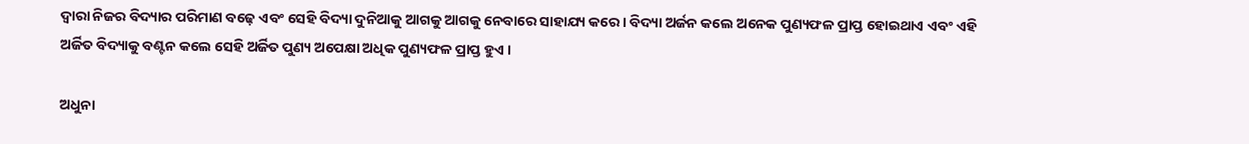ଦ୍ୱାରା ନିଜର ବିଦ୍ୟାର ପରିମାଣ ବଢ଼େ ଏବଂ ସେହି ବିଦ୍ୟା ଦୁନିଆକୁ ଆଗକୁ ଆଗକୁ ନେବାରେ ସାହାଯ୍ୟ କରେ । ବିଦ୍ୟା ଅର୍ଜନ କଲେ ଅନେକ ପୁଣ୍ୟଫଳ ପ୍ରାପ୍ତ ହୋଇଥାଏ ଏବଂ ଏହି ଅର୍ଜିତ ବିଦ୍ୟାକୁ ବଣ୍ଟନ କଲେ ସେହି ଅର୍ଜିତ ପୁଣ୍ୟ ଅପେକ୍ଷା ଅଧିକ ପୁଣ୍ୟଫଳ ପ୍ରାପ୍ତ ହୁଏ ।

ଅଧୁନା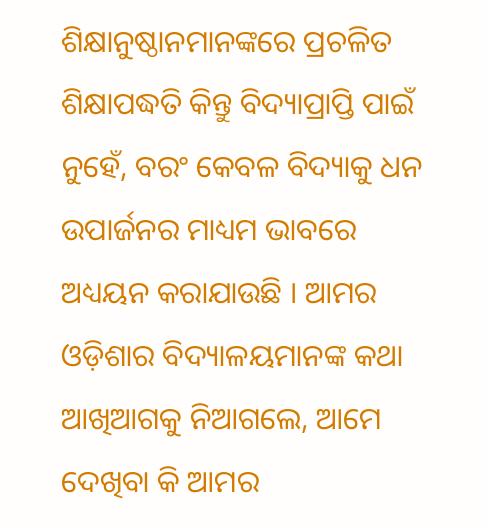ଶିକ୍ଷାନୁଷ୍ଠାନମାନଙ୍କରେ ପ୍ରଚଳିତ ଶିକ୍ଷାପଦ୍ଧତି କିନ୍ତୁ ବିଦ୍ୟାପ୍ରାପ୍ତି ପାଇଁ ନୁହେଁ, ବରଂ କେବଳ ବିଦ୍ୟାକୁ ଧନ ଉପାର୍ଜନର ମାଧ୍ୟମ ଭାବରେ ଅଧ୍ୟୟନ କରାଯାଉଛି । ଆମର ଓଡ଼ିଶାର ବିଦ୍ୟାଳୟମାନଙ୍କ କଥା ଆଖିଆଗକୁ ନିଆଗଲେ, ଆମେ ଦେଖିବା କି ଆମର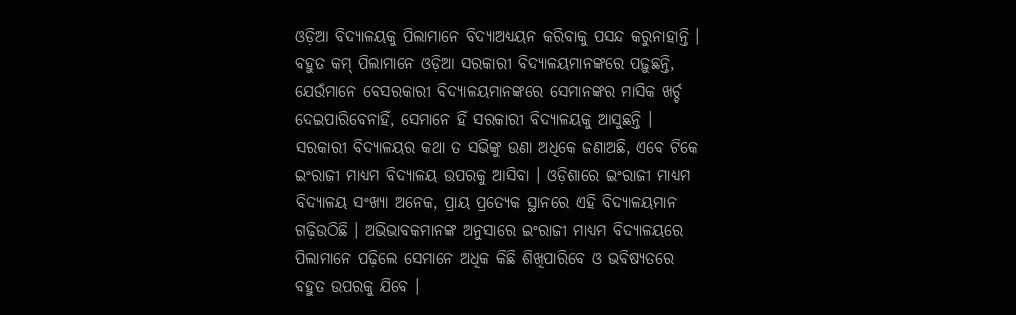ଓଡ଼ିଆ ବିଦ୍ୟାଳୟକୁ ପିଲାମାନେ ବିଦ୍ୟାଅଧ୍ୟୟନ କରିବାକୁ ପସନ୍ଦ କରୁନାହାନ୍ତି । ବ‌ହୁତ କମ୍ ପିଲାମାନେ ଓଡ଼ିଆ ସରକାରୀ ବିଦ୍ୟାଳୟମାନଙ୍କରେ ପଢ଼ୁଛନ୍ତି, ଯେଉଁମାନେ ବେସରକାରୀ ବିଦ୍ୟାଳୟମାନଙ୍କରେ ସେମାନଙ୍କର ମାସିକ ଖର୍ଚ୍ଚ ଦେଇପାରିବେନାହିଁ, ସେମାନେ ହିଁ ସରକାରୀ ବିଦ୍ୟାଳୟକୁ ଆସୁଛନ୍ତି । ସରକାରୀ ବିଦ୍ୟାଳୟର କଥା ତ ସଭିଙ୍କୁ ଉଣା ଅଧିକେ ଜଣାଅଛି, ଏବେ ଟିକେ ଇଂରାଜୀ ମାଧ୍ୟମ ବିଦ୍ୟାଳୟ ଉପରକୁ ଆସିବା । ଓଡ଼ିଶାରେ ଇଂରାଜୀ ମାଧ୍ୟମ ବିଦ୍ୟାଳୟ ସଂଖ୍ୟା ଅନେକ, ପ୍ରାୟ ପ୍ରତ୍ୟେକ ସ୍ଥାନରେ ଏହି ବିଦ୍ୟାଳୟମାନ ଗଢ଼ିଉଠିଛି । ଅଭିଭାବକମାନଙ୍କ ଅନୁସାରେ ଇଂରାଜୀ ମାଧ୍ୟମ ବିଦ୍ୟାଳୟରେ ପିଲାମାନେ ପଢ଼ିଲେ ସେମାନେ ଅଧିକ କିଛି ଶିଖିପାରିବେ ଓ ଭବିଷ୍ୟତରେ ବ‌ହୁତ ଉପରକୁ ଯିବେ ।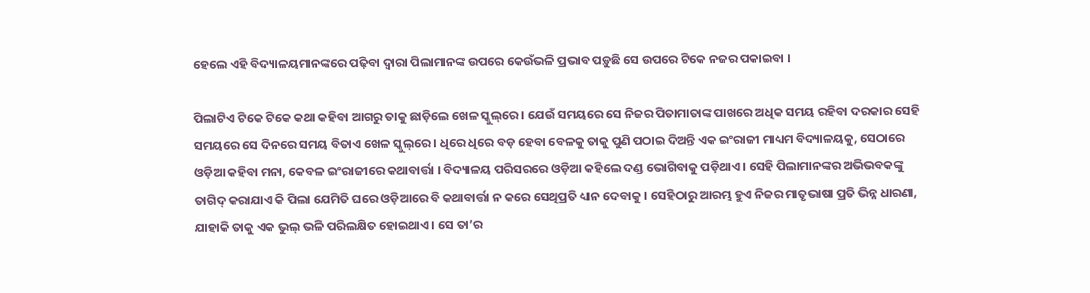ହେଲେ ଏହି ବିଦ୍ୟାଳୟମାନଙ୍କରେ ପଢ଼ିବା ଦ୍ୱାରା ପିଲାମାନଙ୍କ ଉପରେ କେଉଁଭଳି ପ୍ରଭାବ ପଡ଼ୁଛି ସେ ଉପରେ ଟିକେ ନ‌ଜର ପକାଇବା ।

ପିଲାଟିଏ ଟିକେ ଟିକେ କଥା କ‌ହିବା ଆଗରୁ ତାକୁ ଛାଡ଼ିଲେ ଖେଳ ସ୍କୁଲ୍‌ରେ । ଯେଉଁ ସମୟରେ ସେ ନିଜର ପିତାମାତାଙ୍କ ପାଖରେ ଅଧିକ ସମୟ ରହିବା ଦରକାର ସେହି ସମୟରେ ସେ ଦିନରେ ସମୟ ବିତାଏ ଖେଳ ସ୍କୁଲ୍‌ରେ । ଧିରେ ଧିରେ ବଡ଼ ହେବା ବେଳକୁ ତାକୁ ପୁଣି ପଠାଇ ଦିଅନ୍ତି ଏକ ଇଂରାଜୀ ମାଧ୍ୟମ ବିଦ୍ୟାଳୟକୁ, ସେଠାରେ ଓଡ଼ିଆ କ‌ହିବା ମନା, କେବଳ ଇଂରାଜୀରେ କ‌ଥାବାର୍ତ୍ତା । ବିଦ୍ୟାଳୟ ପରିସରରେ ଓଡ଼ିଆ କ‌ହିଲେ ଦଣ୍ଡ ଭୋଗିବାକୁ ପଡ଼ିଥାଏ । ସେହି ପିଲାମାନଙ୍କର ଅଭିଭବକଙ୍କୁ ତାଗିଦ୍ କରାଯାଏ କି ପିଲା ଯେମିତି ଘରେ ଓଡ଼ିଆରେ ବି କଥାବାର୍ତ୍ତା ନ କରେ ସେଥିପ୍ରତି ଧ୍ୟାନ ଦେବାକୁ । ସେ‌ହିଠାରୁ ଆରମ୍ଭ ହୁଏ ନିଜର ମାତୃଭାଷା ପ୍ରତି ଭିନ୍ନ ଧାରଣା, ଯାହାକି ତାକୁ ଏକ ଭୁଲ୍ ଭଳି ପରିଲକ୍ଷିତ ହୋଇଥାଏ । ସେ ତା’ର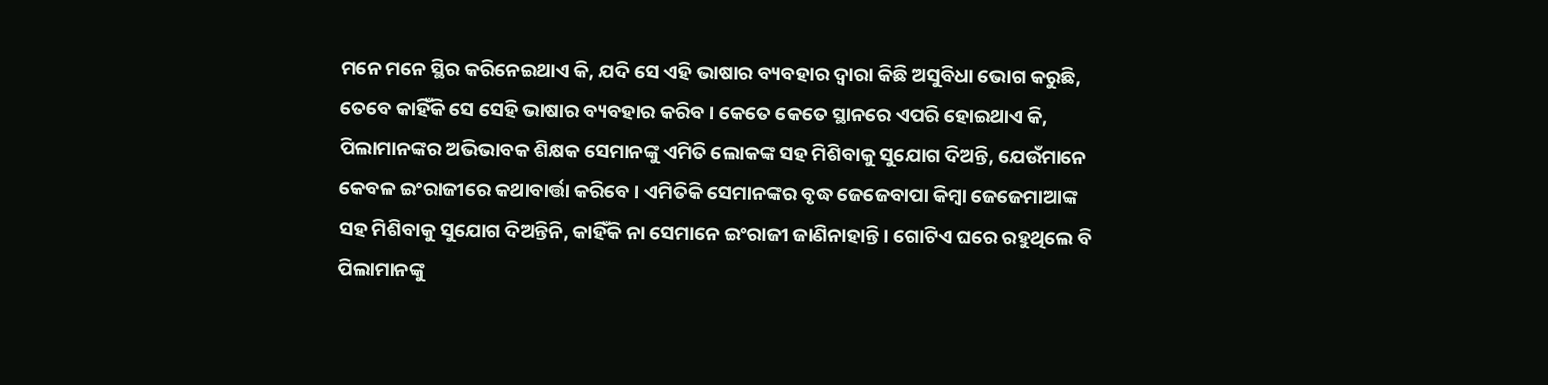ମନେ ମନେ ସ୍ଥିର କରିନେଇଥାଏ କି, ଯଦି ସେ ଏହି ଭାଷାର ବ୍ୟବ‌ହାର ଦ୍ୱାରା କିଛି ଅସୁବିଧା ଭୋଗ କରୁଛି, ତେବେ କାହିଁକି ସେ ସେହି ଭାଷାର ବ୍ୟବ‌ହାର କରିବ । କେତେ କେତେ ସ୍ଥାନରେ ଏପରି ହୋଇଥାଏ କି, ପିଲାମାନଙ୍କର ଅଭିଭାବକ ଶିକ୍ଷକ ସେମାନଙ୍କୁ ଏମିତି ଲୋକଙ୍କ ସ‌ହ ମିଶିବାକୁ ସୁଯୋଗ ଦିଅନ୍ତି, ଯେଉଁମାନେ କେବଳ ଇଂରାଜୀରେ କଥାବାର୍ତ୍ତା କରିବେ । ଏମିତିକି ସେମାନଙ୍କର ବୃଦ୍ଧ ଜେଜେବାପା କିମ୍ବା ଜେଜେମାଆଙ୍କ ସ‌ହ ମିଶିବାକୁ ସୁଯୋଗ ଦିଅନ୍ତିନି, କାହିଁକି ନା ସେମାନେ ଇଂରାଜୀ ଜାଣିନାହାନ୍ତି । ଗୋଟିଏ ଘରେ ରହୁଥିଲେ ବି ପିଲାମାନଙ୍କୁ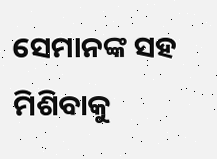ସେମାନଙ୍କ ସ‌ହ ମିଶିବାକୁ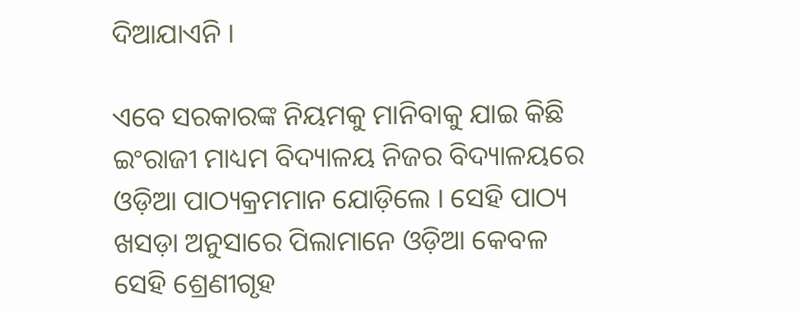ଦିଆଯାଏନି ।

ଏବେ ସରକାରଙ୍କ ନିୟମକୁ ମାନିବାକୁ ଯାଇ କିଛି ଇଂରାଜୀ ମାଧ୍ୟମ ବିଦ୍ୟାଳୟ ନିଜର ବିଦ୍ୟାଳୟରେ ଓଡ଼ିଆ ପାଠ୍ୟକ୍ରମମାନ ଯୋଡ଼ିଲେ । ସେହି ପାଠ୍ୟ ଖସଡ଼ା ଅନୁସାରେ ପିଲାମାନେ ଓଡ଼ିଆ କେବଳ ସେହି ଶ୍ରେଣୀଗୃହ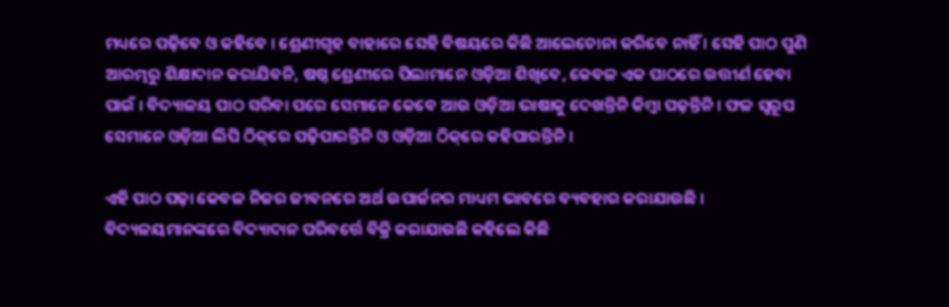ମଧ୍ୟରେ ପଢ଼ିବେ ଓ କ‌ହିବେ । ଶ୍ରେଣୀଗୃହ ବାହାରେ ସେହି ବିଷୟରେ କିଛି ଆଲେଚୋନା କରିବେ ନାହିଁ । ସେହି ପାଠ ପୁଣି ଆରମ୍ଭରୁ ଶିକ୍ଷାଦାନ କରାଯିବନି, ଷଷ୍ଠ ଶ୍ରେଣୀରେ ପିଲାମାନେ ଓଡ଼ିଆ ଶିଖିବେ, କେବଳ ଏକ ପାଠରେ ଉତ୍ତୀର୍ଣ ହେବା ପାଇଁ । ବିଦ୍ୟାଳୟ ପାଠ ସରିବା ପରେ ସେମାନେ କେବେ ଆଉ ଓଡ଼ିଆ ଭାଷାକୁ ଦେଖନ୍ତିନି କିମ୍ବା ପଢ଼ନ୍ତିନି । ଫଳ ସ୍ୱରୂପ ସେମାନେ ଓଡ଼ିଆ ଲିପି ଠିକ୍‌ରେ ପଢ଼ିପାରନ୍ତିନି ଓ ଓଡ଼ିଆ ଠିକ୍‌ରେ କ‌ହିପାରନ୍ତିନି ।

ଏହି ପାଠ ପଢ଼ା କେବଳ ନିଜର ଜୀବନରେ ଅର୍ଥ ଉପାର୍ଜନର ମାଧ୍ୟମ ଭାବରେ ବ୍ୟବ‌‌ହାର କରାଯାଉଛି । ବିଦ୍ୟଳୟମାନଙ୍କରେ ବିଦ୍ୟାଦାନ ପରିବର୍ତ୍ତେ ବିକ୍ରି କରାଯାଉଛି କ‌ହିଲେ କିଛି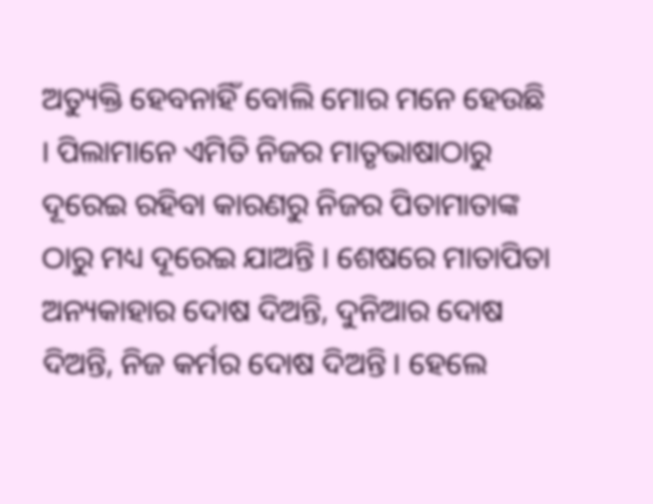ଅତ୍ୟୁକ୍ତି ହେବନାହିଁ ବୋଲି ମୋର ମନେ ହେଉଛି । ପିଲାମାନେ ଏମିତି ନିଜର ମାତୃଭାଷାଠାରୁ ଦୂରେଇ ରହିବା କାରଣରୁ ନିଜର ପିତାମାତାଙ୍କ ଠାରୁ ମଧ୍ୟ ଦୂରେଇ ଯାଅନ୍ତି । ଶେଷରେ ମାତାପିତା ଅନ୍ୟକାହାର ଦୋଷ ଦିଅନ୍ତି, ଦୁନିଆର ଦୋଷ ଦିଅନ୍ତି, ନିଜ କର୍ମର ଦୋଷ ଦିଅନ୍ତି । ହେଲେ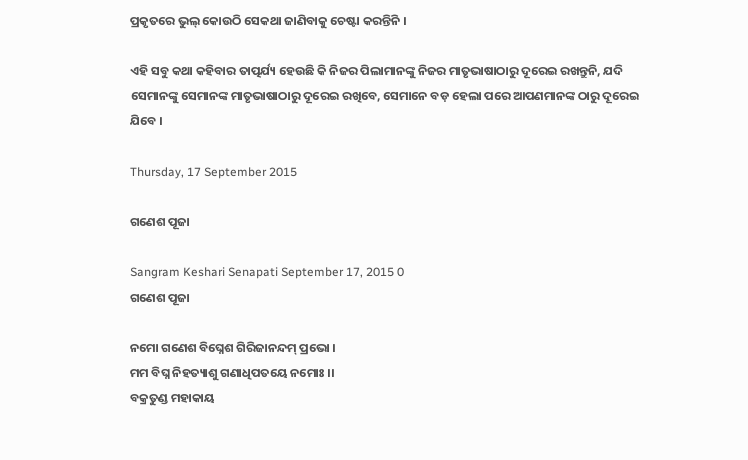ପ୍ରକୃତରେ ଭୁଲ୍ କୋଉଠି ସେକଥା ଜାଣିବାକୁ ଚେଷ୍ଟା କରନ୍ତିନି ।

ଏହି ସବୁ କଥା କ‌ହିବାର ତାତ୍ପର୍ଯ୍ୟ ହେଉଛି କି ନିଜର ପିଲାମାନଙ୍କୁ ନିଜର ମାତୃଭାଷାଠାରୁ ଦୂରେଇ ରଖନ୍ତୁନି, ଯଦି ସେମାନଙ୍କୁ ସେମାନଙ୍କ ମାତୃଭାଷାଠାରୁ ଦୂରେଇ ରଖିବେ, ସେମାନେ ବଡ଼ ହେଲା ପରେ ଆପଣମାନଙ୍କ ଠାରୁ ଦୂରେଇ ଯିବେ ।

Thursday, 17 September 2015

ଗଣେଶ ପୂଜା

Sangram Keshari Senapati September 17, 2015 0
ଗଣେଶ ପୂଜା

ନମୋ ଗଣେଶ ବିଘ୍ନେଶ ଗିରିଜାନନ୍ଦମ୍ ପ୍ରଭୋ ।
ମମ ବିଘ୍ନ ନିହତ୍ୟାଶୁ ଗଣାଧିପତ‌ୟେ ନମୋଃ ।।
ବକ୍ରତୁଣ୍ଡ ମହାକାୟ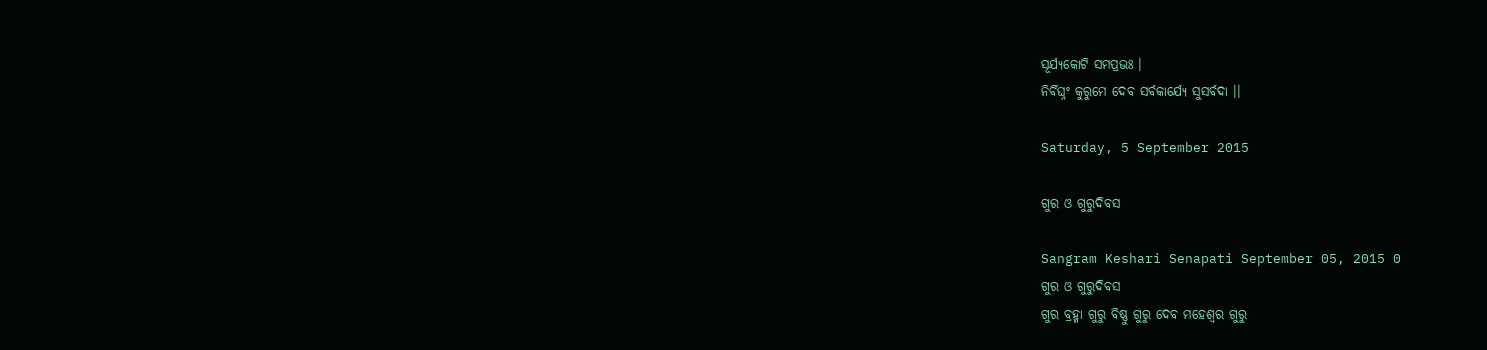ସୂର୍ଯ୍ୟକୋଟି ସମପ୍ରଭଃ ।
ନିର୍ବିଘ୍ନଂ କୁରୁମେ ଦେବ ସର୍ବକାର୍ଯ୍ୟେ ସୁସର୍ବଦା ।।

Saturday, 5 September 2015

ଗୁର ଓ ଗୁରୁଦିବସ

Sangram Keshari Senapati September 05, 2015 0
ଗୁର ଓ ଗୁରୁଦିବସ
ଗୁର ବ୍ରହ୍ମା ଗୁରୁ ବିଷ୍ଣୁ ଗୁରୁ ଦେବ ମହେଶ୍ୱର ଗୁରୁ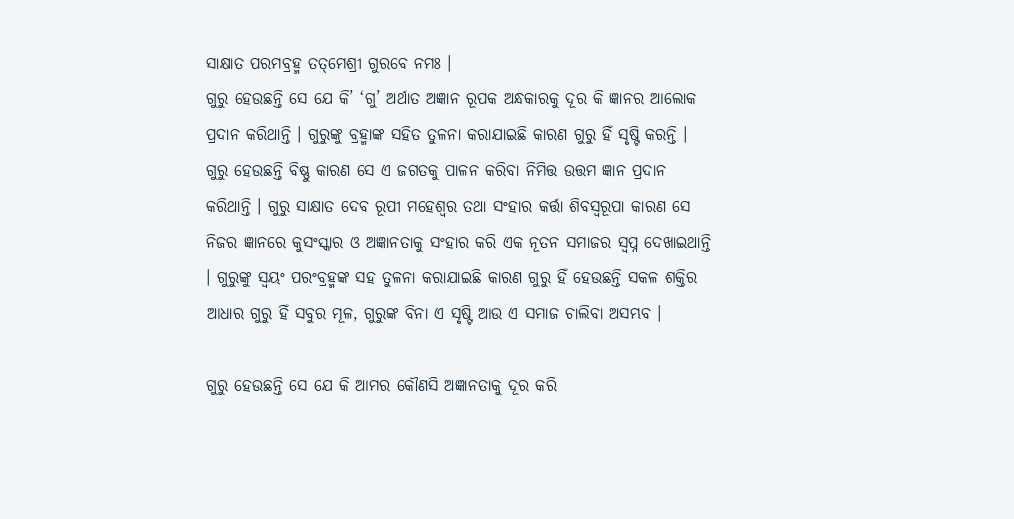ସାକ୍ଷାତ ପରମ‌ବ୍ରହ୍ମ ତ‌ତ୍‌ମେଶ୍ରୀ ଗୁରବେ ନମଃ ।
ଗୁରୁ ହେଉଛନ୍ତି ସେ ଯେ କି’ ‘ଗୁ’ ଅର୍ଥାତ ଅଜ୍ଞାନ ରୂପକ ଅନ୍ଧକାରକୁ ଦୂର କି ଜ୍ଞାନର ଆଲୋକ ପ୍ରଦାନ କରିଥାନ୍ତି । ଗୁରୁଙ୍କୁ ବ୍ରହ୍ମାଙ୍କ ସ‌ହିତ ତୁଳନା କରାଯାଇଛି କାରଣ ଗୁରୁ ହିଁ ସୃଷ୍ଟି କରନ୍ତି । ଗୁରୁ ହେଉଛନ୍ତି ବିଷ୍ଣୁ କାରଣ ସେ ଏ ଜଗତକୁ ପାଳନ କରିବା ନିମିତ୍ତ ଉତ୍ତମ ଜ୍ଞାନ ପ୍ରଦାନ କରିଥାନ୍ତି । ଗୁରୁ ସାକ୍ଷାତ ଦେବ ରୂପୀ ମହେଶ୍ୱର ତ‌ଥା ସଂହାର କର୍ତ୍ତା ଶିବସ୍ୱରୂପା କାରଣ ସେ ନିଜର ଜ୍ଞାନରେ କୁସଂସ୍କାର ଓ ଅଜ୍ଞାନତାକୁ ସଂହାର କରି ଏକ ନୂତନ ସମାଜର ସ୍ୱପ୍ନ ଦେଖାଇଥାନ୍ତି । ଗୁରୁଙ୍କୁ ସ୍ୱୟଂ ପରଂବ୍ରହ୍ମଙ୍କ ସ‌ହ ତୁଳନା କରାଯାଇଛି କାରଣ ଗୁରୁ ହିଁ ହେଉଛନ୍ତି ସକଳ ଶକ୍ତିର ଆଧାର ଗୁରୁ ହିଁ ସବୁର ମୂଳ, ଗୁରୁଙ୍କ ବିନା ଏ ସୃଷ୍ଟି ଆଉ ଏ ସମାଜ ଚାଲିବା ଅସମ୍ଭବ ।

ଗୁରୁ ହେଉଛନ୍ତି ସେ ଯେ କି ଆମର କୌଣସି ଅଜ୍ଞାନତାକୁ ଦୂର କରି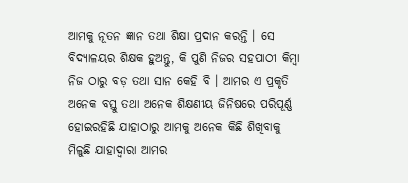ଆମକୁ ନୂତନ ଜ୍ଞାନ ତ‌ଥା ଶିକ୍ଷା ପ୍ରଦାନ କରନ୍ତି । ସେ ବିଦ୍ୟାଳୟର ଶିକ୍ଷକ ହୁଅନ୍ତୁ, କି ପୁଣି ନିଜର ସ‌ହପାଠୀ କିମ୍ବା ନିଜ ଠାରୁ ବଡ଼ ତ‌ଥା ସାନ କେହି ବି । ଆମର ଏ ପ୍ରକୃତି ଅନେକ ବସ୍ତୁ ତ‌ଥା ଅନେକ ଶିକ୍ଷଣୀୟ ଜିନିଷରେ ପରିପୂର୍ଣ୍ଣ ହୋଇରହିଛି ଯାହାଠାରୁ ଆମକୁ ଅନେକ କିଛି ଶିଖିବାକୁ ମିଳୁଛି ଯାହାଦ୍ୱାରା ଆମର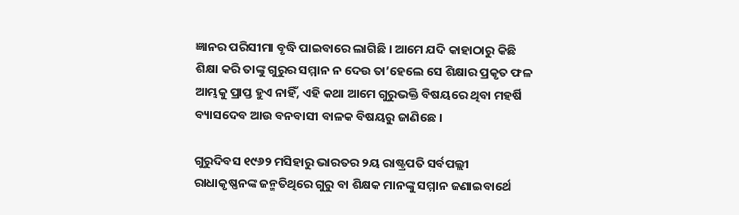ଜ୍ଞାନର ପରିସୀମା ବୃଦ୍ଧି ପାଇବାରେ ଲାଗିଛି । ଆମେ ଯଦି କାହାଠାରୁ କିଛି ଶିକ୍ଷା କରି ତାଙ୍କୁ ଗୁରୁର ସମ୍ମାନ ନ ଦେଉ ତା’ହେଲେ ସେ ଶିକ୍ଷାର ପ୍ରକୃତ ଫଳ ଆମ୍ଭକୁ ପ୍ରାପ୍ତ ହୁଏ ନାହିଁ, ଏହି କଥା ଆମେ ଗୁରୁଭକ୍ତି ବିଷୟରେ ଥିବା ମହର୍ଷି ବ୍ୟାସଦେବ ଆଉ ବନବାସୀ ବାଳକ ବିଷୟରୁ ଜାଣିଛେ ।

ଗୁରୁଦିବସ ୧୯୬୨ ମସିହାରୁ ଭାରତର ୨ୟ ରାଷ୍ଟ୍ରପତି ସର୍ବପଲ୍ଲୀ ରାଧାକୃଷ୍ଣନଙ୍କ ଜନ୍ମତିଥିରେ ଗୁରୁ ବା ଶିକ୍ଷକ ମାନଙ୍କୁ ସମ୍ମାନ ଜଣାଇବାର୍ଥେ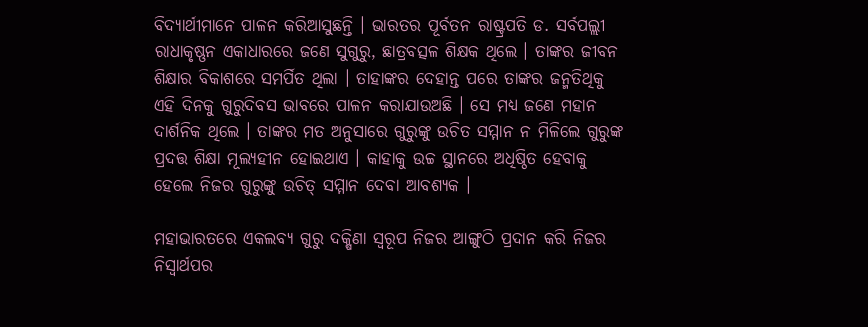ବିଦ୍ୟାର୍ଥୀମାନେ ପାଳନ କରିଆସୁଛନ୍ତି । ଭାରତର ପୂର୍ବତନ ରାଷ୍ଟ୍ରପତି ଡ. ସର୍ବପଲ୍ଲୀ ରାଧାକୃଷ୍ଣନ ଏକାଧାରରେ ଜଣେ ସୁଗୁରୁ, ଛାତ୍ରବତ୍ସଳ ଶିକ୍ଷକ ଥିଲେ । ତାଙ୍କର ଜୀବନ ଶିକ୍ଷାର ବିକାଶରେ ସମର୍ପିତ ଥିଲା । ତାହାଙ୍କର ଦେହାନ୍ତ ପରେ ତାଙ୍କର ଜନ୍ମତିଥିକୁ ଏହି ଦିନକୁ ଗୁରୁଦିବସ ଭାବରେ ପାଳନ କରାଯାଉଅଛି । ସେ ମଧ୍ୟ ଜଣେ ମହାନ ଦାର୍ଶନିକ ଥିଲେ । ତାଙ୍କର ମତ ଅନୁସାରେ ଗୁରୁଙ୍କୁ ଉଚିତ ସମ୍ମାନ ନ ମିଳିଲେ ଗୁରୁଙ୍କ ପ୍ରଦତ୍ତ ଶିକ୍ଷା ମୂଲ୍ୟହୀନ ହୋଇଥାଏ । କାହାକୁ ଉଚ୍ଚ ସ୍ଥାନରେ ଅଧିଷ୍ଠିତ ହେବାକୁ ହେଲେ ନିଜର ଗୁରୁଙ୍କୁ ଉଚିତ୍ ସମ୍ମାନ ଦେବା ଆବଶ୍ୟକ ।

ମହାଭାରତରେ ଏକଲବ୍ୟ ଗୁରୁ ଦକ୍ଷିଣା ସ୍ୱରୂପ ନିଜର ଆଙ୍ଗୁଠି ପ୍ରଦାନ କରି ନିଜର ନିସ୍ୱାର୍ଥପର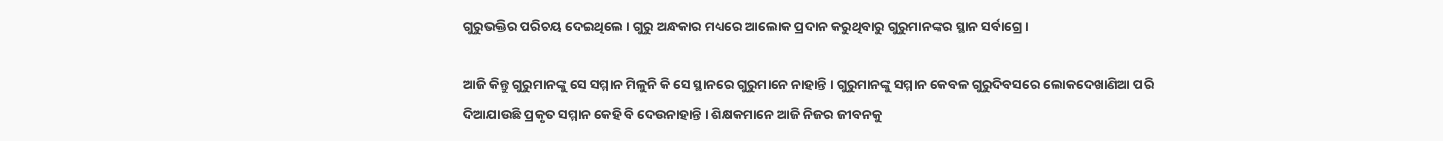ଗୁରୁଭକ୍ତିର ପରିଚୟ ଦେଇଥିଲେ । ଗୁରୁ ଅନ୍ଧକାର ମଧ୍ୟରେ ଆଲୋକ ପ୍ରଦାନ କରୁଥିବାରୁ ଗୁରୁମାନଙ୍କର ସ୍ଥାନ ସର୍ବାଗ୍ରେ ।

ଆଜି କିନ୍ତୁ ଗୁରୁମାନଙ୍କୁ ସେ ସମ୍ମାନ ମିଳୁନି କି ସେ ସ୍ଥାନରେ ଗୁରୁମାନେ ନାହାନ୍ତି । ଗୁରୁମାନଙ୍କୁ ସମ୍ମାନ କେବଳ ଗୁରୁଦିବସରେ ଲୋକଦେଖାଣିଆ ପରି ଦିଆଯାଉଛି ପ୍ରକୃତ ସମ୍ମାନ କେହି ବି ଦେଉନାହାନ୍ତି । ଶିକ୍ଷକମାନେ ଆଜି ନିଜର ଜୀବନକୁ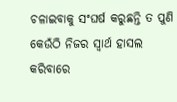ଚଳାଇବାକୁ ସଂଘର୍ଷ କରୁଛନ୍ତି ତ ପୁଣି କେଉଁଠି ନିଜର ସ୍ୱାର୍ଥ ହାସଲ କରିବାରେ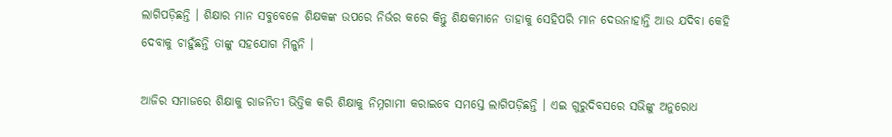ଲାଗିପଡ଼ିଛନ୍ତି । ଶିକ୍ଷାର ମାନ ସବୁବେଳେ ଶିକ୍ଷକଙ୍କ ଉପରେ ନିର୍ଭର କରେ କିନ୍ତୁ ଶିକ୍ଷକମାନେ ତାହାକୁ ସେହିପରି ମାନ ଦେଉନାହାନ୍ତି ଆଉ ଯଦିବା କେହି ଦେବାକୁ ଚାହୁଁଛନ୍ତି ତାଙ୍କୁ ସ‌ହଯୋଗ ମିଳୁନି ।

ଆଜିର ସମାଜରେ ଶିକ୍ଷାକୁ ରାଜନିତୀ ଭିତ୍ତିକ କରି ଶିକ୍ଷାକୁ ନିମ୍ନ‌ଗାମୀ କରାଇବେ ସମସ୍ତେ ଲାଗିପଡ଼ିଛନ୍ତି । ଏଇ ଗୁରୁଦିବସରେ ସଭିଙ୍କୁ ଅନୁରୋଧ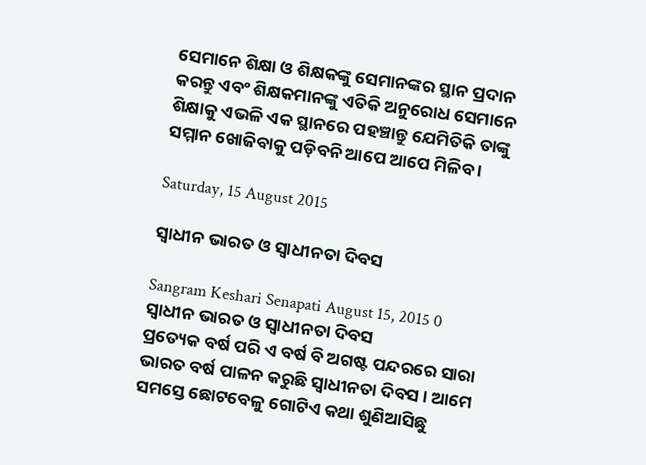ସେମାନେ ଶିକ୍ଷା ଓ ଶିକ୍ଷକଙ୍କୁ ସେମାନଙ୍କର ସ୍ଥାନ ପ୍ରଦାନ କରନ୍ତୁ ଏବଂ ଶିକ୍ଷକମାନଙ୍କୁ ଏତିକି ଅନୁରୋଧ ସେମାନେ ଶିକ୍ଷାକୁ ଏଭଳି ଏକ ସ୍ଥାନରେ ପ‌ହଞ୍ଚାନ୍ତୁ ଯେମିତିକି ତାଙ୍କୁ ସମ୍ମାନ ଖୋଜିବାକୁ ପଡ଼ିବନି ଆପେ ଆପେ ମିଳିବ ।

Saturday, 15 August 2015

ସ୍ୱାଧୀନ ଭାରତ ଓ ସ୍ୱାଧୀନତା ଦିବସ

Sangram Keshari Senapati August 15, 2015 0
ସ୍ୱାଧୀନ ଭାରତ ଓ ସ୍ୱାଧୀନତା ଦିବସ
ପ୍ରତ୍ୟେକ ବର୍ଷ ପରି ଏ ବର୍ଷ ବି ଅଗଷ୍ଟ ପନ୍ଦରରେ ସାରା ଭାରତ ବର୍ଷ ପାଳନ କରୁଛି ସ୍ୱାଧୀନତା ଦିବସ । ଆମେ ସମସ୍ତେ ଛୋଟବେଳୁ ଗୋଟିଏ କଥା ଶୁଣିଆସିଛୁ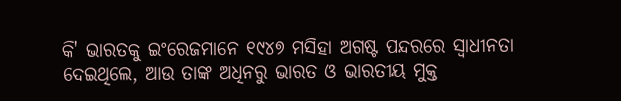କି' ଭାରତକୁ ଇଂରେଜମାନେ ୧୯୪୭ ମସିହା ଅଗଷ୍ଟ ପନ୍ଦରରେ ସ୍ୱାଧୀନତା ଦେଇଥିଲେ, ଆଉ ତାଙ୍କ ଅଧିନରୁ ଭାରତ ଓ ଭାରତୀୟ ମୁକ୍ତ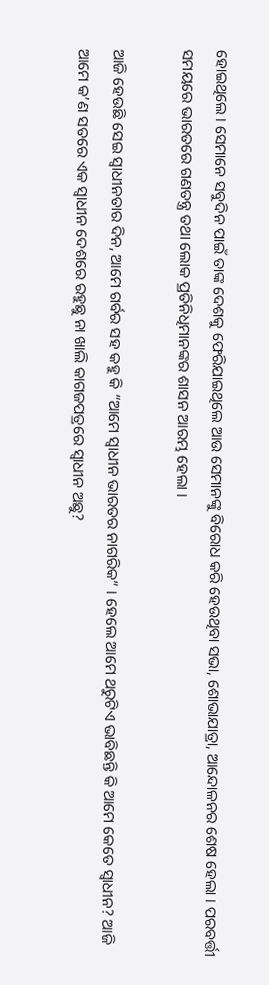ହୋଇଥିଲେ । ସେମାନେ ସବୁଦିନ ପାଇଁ ତାଙ୍କ ଦେଶକୁ ଫେରିଯାଇଥିଲେ ଆଉ ସେମାନଙ୍କୁ ବିରୋଧ କରି ହେଉଥିବା ସଭା, ଶୋଭାଯାତ୍ରା, ଆନ୍ଦୋଳନର ଶେଷ ହେଲା । ପରବର୍ତ୍ତୀ ସମୟରେ ଭାରତରେ ଗଣତନ୍ତ୍ର ତ‌ଥା ଲୋକ ପ୍ରତିନିଧିମାନଙ୍କର ଶାସନ ଆରମ୍ଭ ହେଲା ।

ଆଜି ହେଉଛି ସେଇ ସ୍ୱାଧୀନତାର ଦିନ, ଆମେ ଗର୍ବର ସହ କ‌ହୁ କି “ଆମେ ସ୍ୱାଧୀନ ଭାରତର ନାଗରିକ” । ହେଲେ ଆମେ ଥରୁଟିଏ ଭାବିଛନ୍ତି କି ଆମେ କେତେ ସ୍ୱାଧୀନ? ଆଜି ଆମେ କ’ଣ ସତରେ ଏକ ସ୍ୱାଧୀନ ଦେଶରେ ରହୁଛୁ ନା ଖାଲି କାଗଜପତ୍ରରେ ସ୍ୱାଧୀନ ଅଛୁ?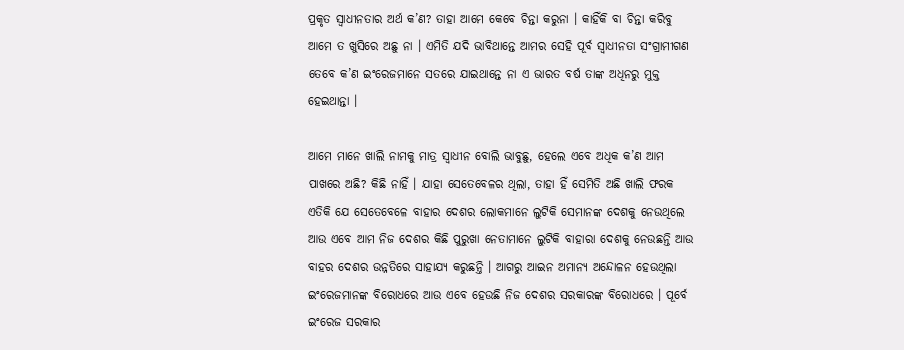ପ୍ରକୃତ ସ୍ୱାଧୀନତାର ଅର୍ଥ କ’ଣ? ତାହା ଆମେ କେବେ ଚିନ୍ତା କରୁନା । କାହିଁକି ବା ଚିନ୍ତା କରିବୁ ଆମେ ତ ଖୁସିରେ ଅଛୁ ନା । ଏମିତି ଯଦି ଭାବିଥାନ୍ତେ ଆମର ସେହି ପୂର୍ବ ସ୍ୱାଧୀନତା ସଂଗ୍ରାମୀଗଣ ତେବେ କ’ଣ ଇଂରେଜମାନେ ସତରେ ଯାଇଥାନ୍ତେ ନା ଏ ଭାରତ ବର୍ଷ ତାଙ୍କ ଅଧିନରୁ ମୁକ୍ତ ହେଇଥାନ୍ତା ।

ଆମେ ମାନେ ଖାଲି ନାମକୁ ମାତ୍ର ସ୍ୱାଧୀନ ବୋଲି ଭାବୁଛୁ, ହେଲେ ଏବେ ଅଧିକ କ’ଣ ଆମ ପାଖରେ ଅଛି? କିଛି ନାହିଁ । ଯାହା ସେତେବେଳର ଥିଲା, ତାହା ହିଁ ସେମିତି ଅଛି ଖାଲି ଫରକ ଏତିକି ଯେ ସେତେବେଳେ ବାହାର ଦେଶର ଲୋକମାନେ ଲୁଟିକି ସେମାନଙ୍କ ଦେଶକୁ ନେଉଥିଲେ ଆଉ ଏବେ ଆମ ନିଜ ଦେଶର କିଛି ପୁରୁଖା ନେତାମାନେ ଲୁଟିକି ବାହାରା ଦେଶକୁ ନେଉଛନ୍ତି ଆଉ ବାହର ଦେଶର ଉନ୍ନତିରେ ସାହାଯ୍ୟ କରୁଛନ୍ତି । ଆଗରୁ ଆଇନ ଅମାନ୍ୟ ଅନ୍ଦୋଳନ ହେଉଥିଲା ଇଂରେଜମାନଙ୍କ ବିରୋଧରେ ଆଉ ଏବେ ହେଉଛି ନିଜ ଦେଶର ସରକାରଙ୍କ ବିରୋଧରେ । ପୂର୍ବେ ଇଂରେଜ ସରକାର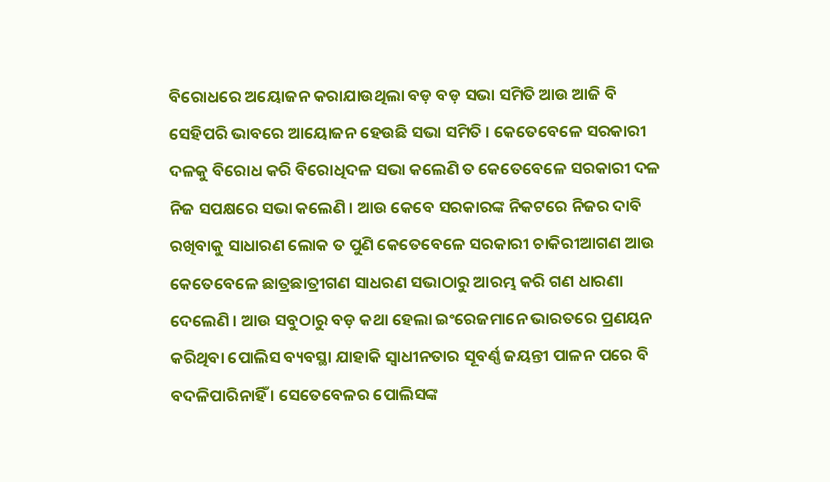ବିରୋଧରେ ଅୟୋଜନ କରାଯାଉଥିଲା ବଡ଼ ବଡ଼ ସଭା ସମିତି ଆଉ ଆଜି ବି ସେହିପରି ଭାବରେ ଆୟୋଜନ ହେଉଛି ସଭା ସମିତି । କେତେବେଳେ ସରକାରୀ ଦଳକୁ ବିରୋଧ କରି ବିରୋଧିଦଳ ସଭା କଲେଣି ତ କେତେବେଳେ ସରକାରୀ ଦଳ ନିଜ ସପକ୍ଷରେ ସଭା କଲେଣି । ଆଉ କେବେ ସରକାରଙ୍କ ନିକଟରେ ନିଜର ଦାବି ରଖିବାକୁ ସାଧାରଣ ଲୋକ ତ ପୁଣି କେତେବେଳେ ସରକାରୀ ଚାକିରୀଆଗଣ ଆଉ କେତେବେଳେ ଛାତ୍ରଛାତ୍ରୀଗଣ ସାଧରଣ ସଭାଠାରୁ ଆରମ୍ଭ କରି ଗଣ ଧାରଣା ଦେଲେଣି । ଆଉ ସବୁଠାରୁ ବଡ଼ କଥା ହେଲା ଇଂରେଜମାନେ ଭାରତରେ ପ୍ରଣୟନ କରିଥିବା ପୋଲିସ ବ୍ୟବସ୍ଥା ଯାହାକି ସ୍ୱାଧୀନତାର ସୂବର୍ଣ୍ଣ ଜୟନ୍ତୀ ପାଳନ ପରେ ବି ବଦଳିପାରିନାହିଁ । ସେତେବେଳର ପୋଲିସଙ୍କ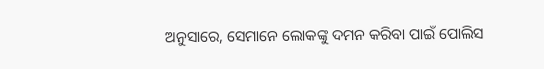ଅନୁସାରେ, ସେମାନେ ଲୋକଙ୍କୁ ଦମନ କରିବା ପାଇଁ ପୋଲିସ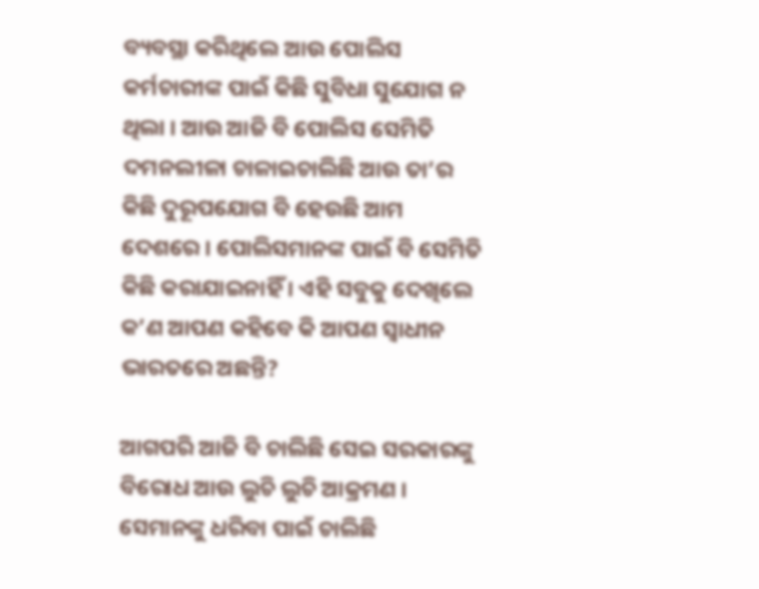ବ୍ୟବସ୍ଥା କରିଥିଲେ ଆଉ ପୋଲିସ କର୍ମଚାରୀଙ୍କ ପାଇଁ କିଛି ସୁବିଧା ସୁଯୋଗ ନ ଥିଲା । ଆଉ ଆଜି ବି ପୋଲିସ ସେମିତି ଦମନଲୀଳା ଚାଳାଇଚାଲିଛି ଆଉ ତା’ର କିଛି ଦୁରୂପଯୋଗ ବି ହେଉଛି ଆମ ଦେଶରେ । ପୋଲିସମାନଙ୍କ ପାଇଁ ବି ସେମିତି କିଛି କରାଯାଇନାହିଁ । ଏହି ସବୁକୁ ଦେଖିଲେ କ’ଣ ଆପଣ କ‌ହିବେ କି ଆପଣ ସ୍ୱାଧୀନ ଭାରତରେ ଅଛନ୍ତି?

ଆଗପରି ଆଜି ବି ଚାଲିଛି ସେଇ ସରକାରଙ୍କୁ ବିରୋଧ ଆଉ ଲୁଚି ଲୁଚି ଆକ୍ରମଣ । ସେମାନଙ୍କୁ ଧରିବା ପାଇଁ ଚାଲିଛି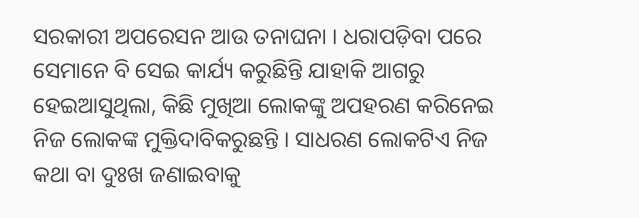ସରକାରୀ ଅପରେସନ ଆଉ ତନାଘନା । ଧରାପଡ଼ିବା ପରେ ସେମାନେ ବି ସେଇ କାର୍ଯ୍ୟ କରୁଛିନ୍ତି ଯାହାକି ଆଗରୁ ହେଇଆସୁଥିଲା, କିଛି ମୁଖିଆ ଲୋକଙ୍କୁ ଅପହରଣ କରିନେଇ ନିଜ ଲୋକଙ୍କ ମୁକ୍ତିଦାବିକରୁଛନ୍ତି । ସାଧରଣ ଲୋକଟିଏ ନିଜ କଥା ବା ଦୁଃଖ ଜଣାଇବାକୁ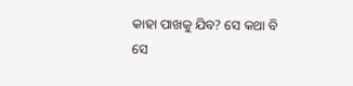କାହା ପାଖକୁ ଯିବ? ସେ କଥା ବି ସେ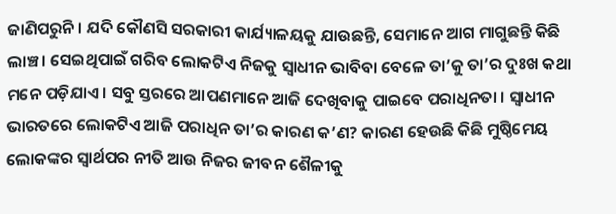ଜାଣିପରୁନି । ଯଦି କୌଣସି ସରକାରୀ କାର୍ଯ୍ୟାଳୟକୁ ଯାଉଛନ୍ତି, ସେମାନେ ଆଗ ମାଗୁଛନ୍ତି କିଛି ଲାଞ୍ଚ । ସେଇଥିପାଇଁ ଗରିବ ଲୋକଟିଏ ନିଜକୁ ସ୍ୱାଧୀନ ଭାବିବା ବେଳେ ତା’କୁ ତା’ର ଦୁଃଖ କଥା ମନେ ପଡ଼ିଯାଏ । ସବୁ ସ୍ତରରେ ଆପଣମାନେ ଆଜି ଦେଖିବାକୁ ପାଇବେ ପରାଧିନତା । ସ୍ୱାଧୀନ ଭାରତରେ ଲୋକଟିଏ ଆଜି ପରାଧିନ ତା’ର କାରଣ କ’ଣ? କାରଣ ହେଉଛି କିଛି ମୁଷ୍ଠିମେୟ ଲୋକଙ୍କର ସ୍ୱାର୍ଥପର ନୀତି ଆଉ ନିଜର ଜୀବନ‌ ଶୈଳୀକୁ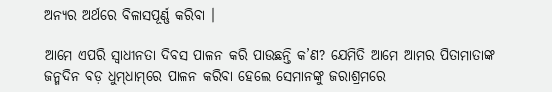ଅନ୍ୟର ଅର୍ଥରେ ବିଳାସପୂର୍ଣ୍ଣ କରିବା ।

ଆମେ ଏପରି ସ୍ୱାଧୀନତା ଦିବସ ପାଳନ କରି ପାଉଛନ୍ତି କ’ଣ? ଯେମିତି ଆମେ ଆମର ପିତାମାତାଙ୍କ ଜନ୍ମଦିନ ବଡ଼ ଧୁମ୍‌ଧାମ୍‌ରେ ପାଳନ କରିବା ହେଲେ ସେମାନଙ୍କୁ ଜରାଶ୍ରମରେ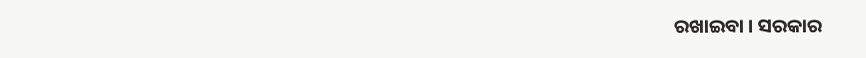ରଖାଇବା । ସରକାର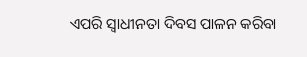ଏପରି ସ୍ୱାଧୀନତା ଦିବସ ପାଳନ କରିବା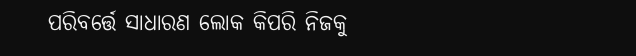ପରିବର୍ତ୍ତେ ସାଧାରଣ ଲୋକ କିପରି ନିଜକୁ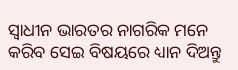ସ୍ୱାଧୀନ ଭାରତର ନାଗରିକ ମନେ କରିବ ସେଇ ବିଷୟରେ ଧ୍ୟାନ ଦିଅନ୍ତୁ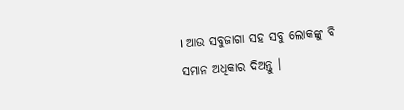। ଆଉ ସବୁଜାଗା ସହ ସବୁ ଲୋକଙ୍କୁ ବି ସମାନ ଅଧିକାର ଦିଅନ୍ତୁ ।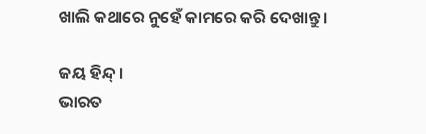ଖାଲି କଥାରେ ନୁହେଁ କାମରେ କରି ଦେଖାନ୍ତୁ ।

ଜୟ ହିନ୍ଦ୍ ।
ଭାରତ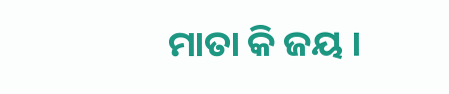ମାତା କି ଜୟ ।